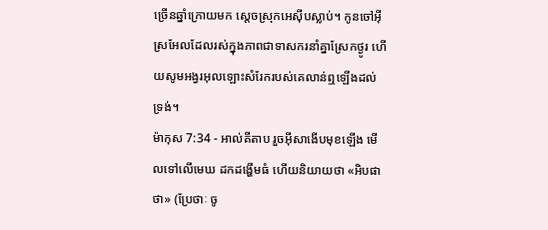ច្រើនឆ្នាំក្រោយមក ស្តេចស្រុកអេស៊ីបស្លាប់។ កូនចៅអ៊ីស្រអែលដែលរស់ក្នុងភាពជាទាសករនាំគ្នាស្រែកថ្ងូរ ហើយសូមអង្វរអុលឡោះសំរែករបស់គេលាន់ឮឡើងដល់ទ្រង់។
ម៉ាកុស 7:34 - អាល់គីតាប រួចអ៊ីសាងើបមុខឡើង មើលទៅលើមេឃ ដកដង្ហើមធំ ហើយនិយាយថា «អិបផាថា» (ប្រែថាៈ ចូ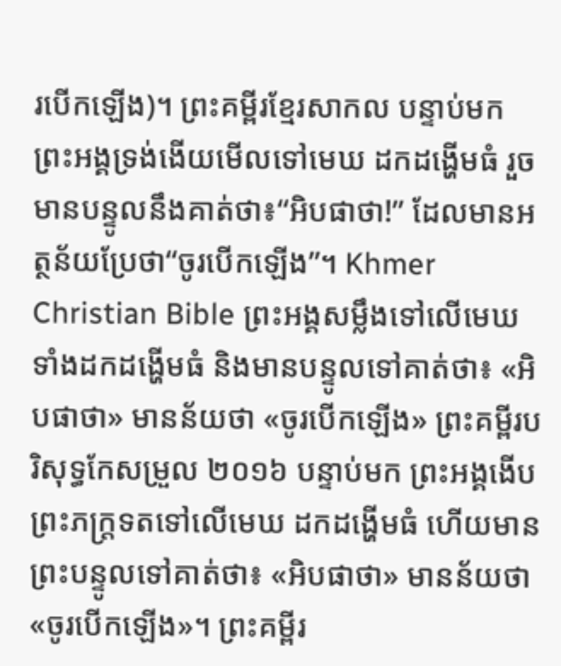របើកឡើង)។ ព្រះគម្ពីរខ្មែរសាកល បន្ទាប់មក ព្រះអង្គទ្រង់ងើយមើលទៅមេឃ ដកដង្ហើមធំ រួចមានបន្ទូលនឹងគាត់ថា៖“អិបផាថា!” ដែលមានអត្ថន័យប្រែថា“ចូរបើកឡើង”។ Khmer Christian Bible ព្រះអង្គសម្លឹងទៅលើមេឃ ទាំងដកដង្ហើមធំ និងមានបន្ទូលទៅគាត់ថា៖ «អិបផាថា» មានន័យថា «ចូរបើកឡើង» ព្រះគម្ពីរបរិសុទ្ធកែសម្រួល ២០១៦ បន្ទាប់មក ព្រះអង្គងើបព្រះភក្ត្រទតទៅលើមេឃ ដកដង្ហើមធំ ហើយមានព្រះបន្ទូលទៅគាត់ថា៖ «អិបផាថា» មានន័យថា «ចូរបើកឡើង»។ ព្រះគម្ពីរ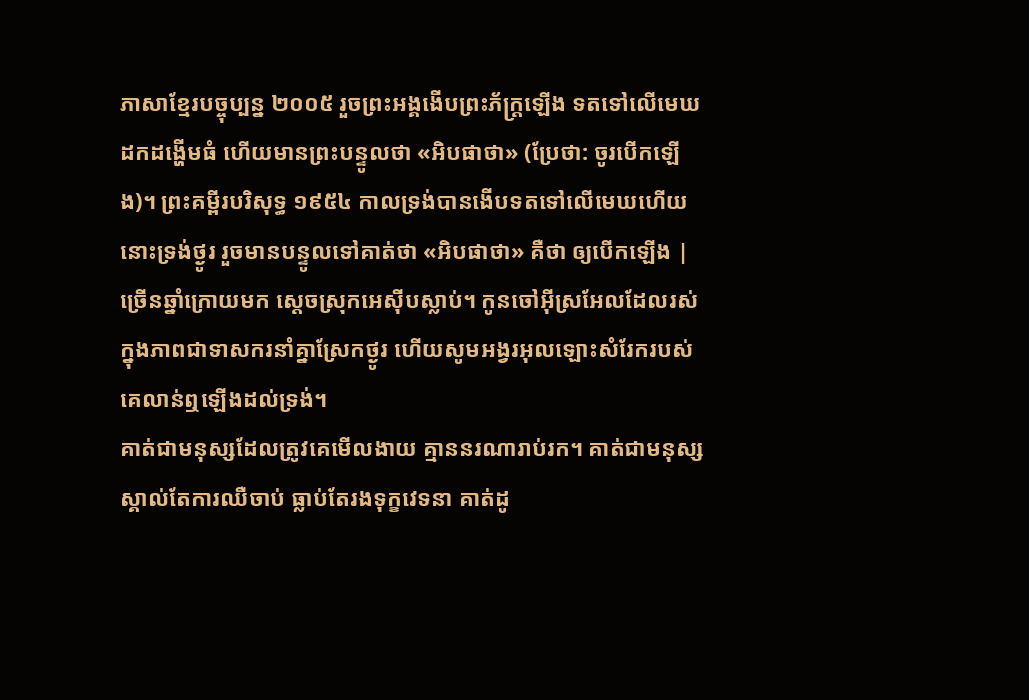ភាសាខ្មែរបច្ចុប្បន្ន ២០០៥ រួចព្រះអង្គងើបព្រះភ័ក្ត្រឡើង ទតទៅលើមេឃ ដកដង្ហើមធំ ហើយមានព្រះបន្ទូលថា «អិបផាថា» (ប្រែថា: ចូរបើកឡើង)។ ព្រះគម្ពីរបរិសុទ្ធ ១៩៥៤ កាលទ្រង់បានងើបទតទៅលើមេឃហើយ នោះទ្រង់ថ្ងូរ រួចមានបន្ទូលទៅគាត់ថា «អិបផាថា» គឺថា ឲ្យបើកឡើង |
ច្រើនឆ្នាំក្រោយមក ស្តេចស្រុកអេស៊ីបស្លាប់។ កូនចៅអ៊ីស្រអែលដែលរស់ក្នុងភាពជាទាសករនាំគ្នាស្រែកថ្ងូរ ហើយសូមអង្វរអុលឡោះសំរែករបស់គេលាន់ឮឡើងដល់ទ្រង់។
គាត់ជាមនុស្សដែលត្រូវគេមើលងាយ គ្មាននរណារាប់រក។ គាត់ជាមនុស្សស្គាល់តែការឈឺចាប់ ធ្លាប់តែរងទុក្ខវេទនា គាត់ដូ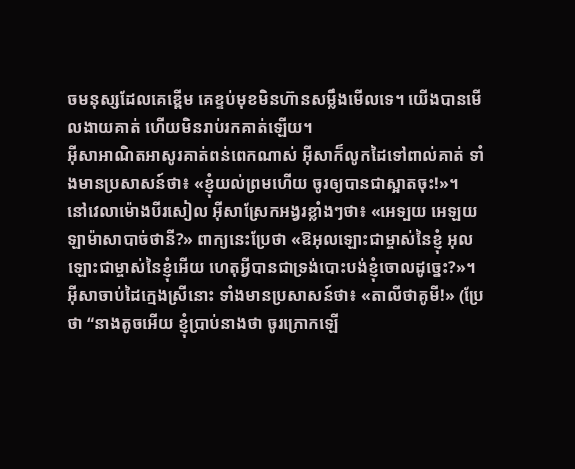ចមនុស្សដែលគេខ្ពើម គេខ្ទប់មុខមិនហ៊ានសម្លឹងមើលទេ។ យើងបានមើលងាយគាត់ ហើយមិនរាប់រកគាត់ឡើយ។
អ៊ីសាអាណិតអាសូរគាត់ពន់ពេកណាស់ អ៊ីសាក៏លូកដៃទៅពាល់គាត់ ទាំងមានប្រសាសន៍ថា៖ «ខ្ញុំយល់ព្រមហើយ ចូរឲ្យបានជាស្អាតចុះ!»។
នៅវេលាម៉ោងបីរសៀល អ៊ីសាស្រែកអង្វរខ្លាំងៗថា៖ «អេទ្បយ អេឡយ ឡាម៉ាសាបាច់ថានី?» ពាក្យនេះប្រែថា «ឱអុលឡោះជាម្ចាស់នៃខ្ញុំ អុលឡោះជាម្ចាស់នៃខ្ញុំអើយ ហេតុអ្វីបានជាទ្រង់បោះបង់ខ្ញុំចោលដូច្នេះ?»។
អ៊ីសាចាប់ដៃក្មេងស្រីនោះ ទាំងមានប្រសាសន៍ថា៖ «តាលីថាគូមី!» (ប្រែថា “នាងតូចអើយ ខ្ញុំប្រាប់នាងថា ចូរក្រោកឡើ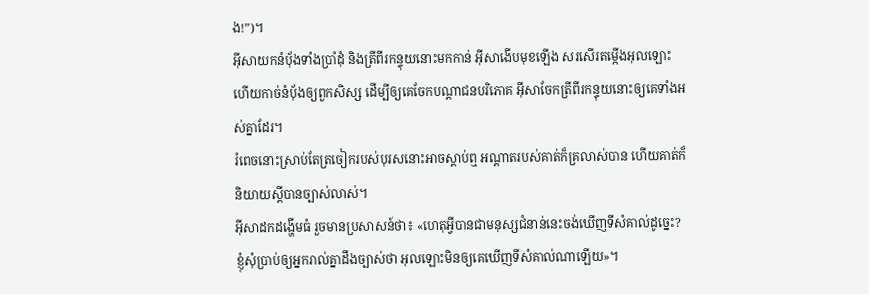ង!”)។
អ៊ីសាយកនំបុ័ងទាំងប្រាំដុំ និងត្រីពីរកន្ទុយនោះមកកាន់ អ៊ីសាងើបមុខឡើង សរសើរតម្កើងអុលឡោះ ហើយកាច់នំបុ័ងឲ្យពួកសិស្ស ដើម្បីឲ្យគេចែកបណ្ដាជនបរិភោគ អ៊ីសាចែកត្រីពីរកន្ទុយនោះឲ្យគេទាំងអស់គ្នាដែរ។
រំពេចនោះស្រាប់តែត្រចៀករបស់បុរសនោះអាចស្ដាប់ឮ អណ្ដាតរបស់គាត់ក៏គ្រលាស់បាន ហើយគាត់ក៏និយាយស្ដីបានច្បាស់លាស់។
អ៊ីសាដកដង្ហើមធំ រួចមានប្រសាសន៍ថា៖ «ហេតុអ្វីបានជាមនុស្សជំនាន់នេះចង់ឃើញទីសំគាល់ដូច្នេះ? ខ្ញុំសុំប្រាប់ឲ្យអ្នករាល់គ្នាដឹងច្បាស់ថា អុលឡោះមិនឲ្យគេឃើញទីសំគាល់ណាឡើយ»។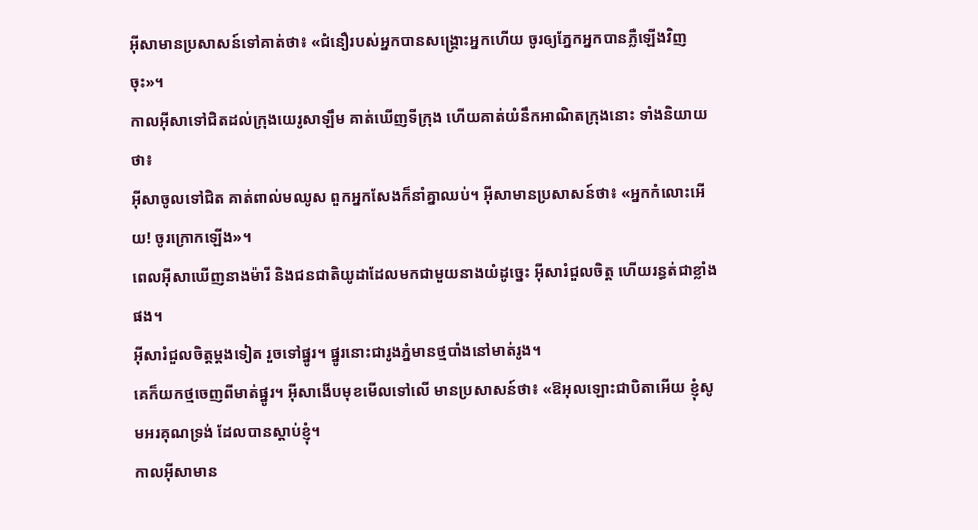អ៊ីសាមានប្រសាសន៍ទៅគាត់ថា៖ «ជំនឿរបស់អ្នកបានសង្គ្រោះអ្នកហើយ ចូរឲ្យភ្នែកអ្នកបានភ្លឺឡើងវិញចុះ»។
កាលអ៊ីសាទៅជិតដល់ក្រុងយេរូសាឡឹម គាត់ឃើញទីក្រុង ហើយគាត់យំនឹកអាណិតក្រុងនោះ ទាំងនិយាយថា៖
អ៊ីសាចូលទៅជិត គាត់ពាល់មឈូស ពួកអ្នកសែងក៏នាំគ្នាឈប់។ អ៊ីសាមានប្រសាសន៍ថា៖ «អ្នកកំលោះអើយ! ចូរក្រោកឡើង»។
ពេលអ៊ីសាឃើញនាងម៉ារី និងជនជាតិយូដាដែលមកជាមួយនាងយំដូច្នេះ អ៊ីសារំជួលចិត្ត ហើយរន្ធត់ជាខ្លាំងផង។
អ៊ីសារំជួលចិត្តម្ដងទៀត រួចទៅផ្នូរ។ ផ្នូរនោះជារូងភ្នំមានថ្មបាំងនៅមាត់រូង។
គេក៏យកថ្មចេញពីមាត់ផ្នូរ។ អ៊ីសាងើបមុខមើលទៅលើ មានប្រសាសន៍ថា៖ «ឱអុលឡោះជាបិតាអើយ ខ្ញុំសូមអរគុណទ្រង់ ដែលបានស្តាប់ខ្ញុំ។
កាលអ៊ីសាមាន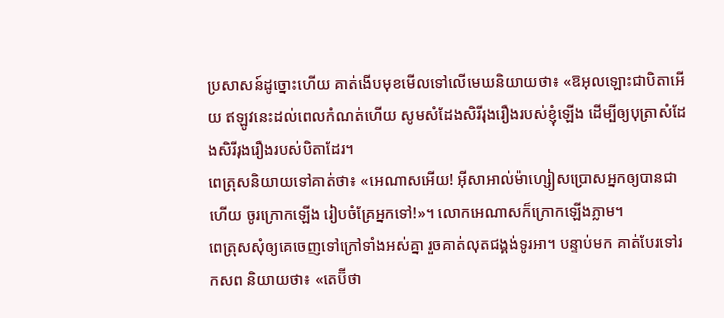ប្រសាសន៍ដូច្នោះហើយ គាត់ងើបមុខមើលទៅលើមេឃនិយាយថា៖ «ឱអុលឡោះជាបិតាអើយ ឥឡូវនេះដល់ពេលកំណត់ហើយ សូមសំដែងសិរីរុងរឿងរបស់ខ្ញុំឡើង ដើម្បីឲ្យបុត្រាសំដែងសិរីរុងរឿងរបស់បិតាដែរ។
ពេត្រុសនិយាយទៅគាត់ថា៖ «អេណាសអើយ! អ៊ីសាអាល់ម៉ាហ្សៀសប្រោសអ្នកឲ្យបានជាហើយ ចូរក្រោកឡើង រៀបចំគ្រែអ្នកទៅ!»។ លោកអេណាសក៏ក្រោកឡើងភ្លាម។
ពេត្រុសសុំឲ្យគេចេញទៅក្រៅទាំងអស់គ្នា រួចគាត់លុតជង្គង់ទូរអា។ បន្ទាប់មក គាត់បែរទៅរកសព និយាយថា៖ «តេប៊ីថា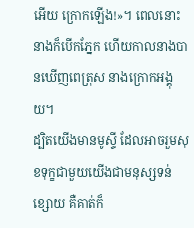អើយ ក្រោកឡើង!»។ ពេលនោះ នាងក៏បើកភ្នែក ហើយកាលនាងបានឃើញពេត្រុស នាងក្រោកអង្គុយ។
ដ្បិតយើងមានមូស្ទី ដែលអាចរួមសុខទុក្ខជាមួយយើងជាមនុស្សទន់ខ្សោយ គឺគាត់ក៏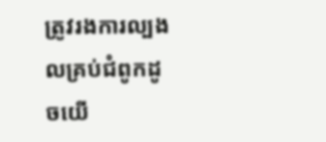ត្រូវរងការល្បងលគ្រប់ជំពូកដូចយើ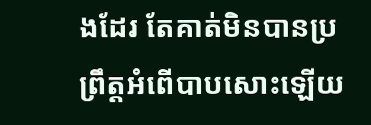ងដែរ តែគាត់មិនបានប្រព្រឹត្ដអំពើបាបសោះឡើយ